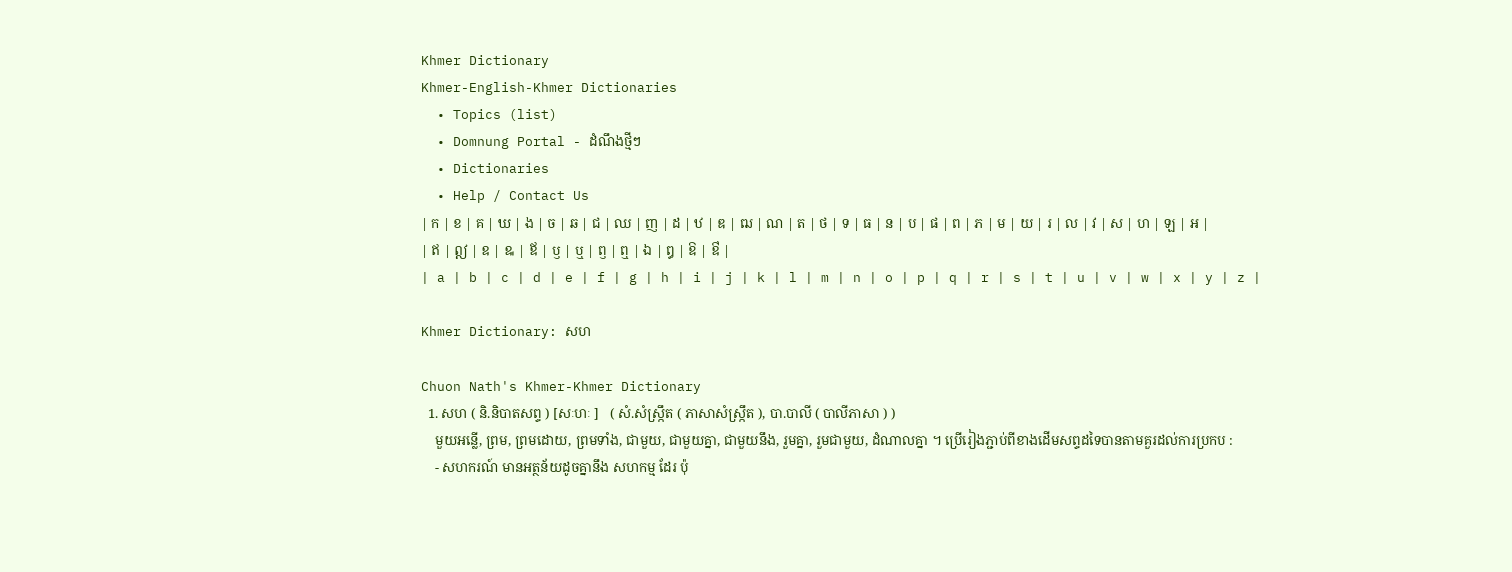Khmer Dictionary
Khmer-English-Khmer Dictionaries
  • Topics (list)
  • Domnung Portal - ដំណឹងថ្មីៗ
  • Dictionaries
  • Help / Contact Us
| ក | ខ | គ | ឃ | ង | ច | ឆ | ជ | ឈ | ញ | ដ | ឋ | ឌ | ឍ | ណ | ត | ថ | ទ | ធ | ន | ប | ផ | ព | ភ | ម | យ | រ | ល | វ | ស | ហ | ឡ | អ |
| ឥ | ឦ | ឧ | ឩ | ឪ | ឫ | ឬ | ឭ | ឮ | ឯ | ឰ | ឱ | ឳ |
| a | b | c | d | e | f | g | h | i | j | k | l | m | n | o | p | q | r | s | t | u | v | w | x | y | z |

Khmer Dictionary: សហ

Chuon Nath's Khmer-Khmer Dictionary
  1. សហ ( និ.និបាតសព្ទ ) [សៈហៈ ]   ( សំ.សំស្រ្កឹត ( ភាសាសំស្រ្កឹត ), បា.បាលី ( បាលីភាសា ) )
    មួយអន្លើ, ព្រម, ព្រមដោយ, ព្រមទាំង, ជាមួយ, ជាមួយគ្នា, ជាមួយនឹង, រួមគ្នា, រួមជាមួយ, ដំណាលគ្នា ។ ប្រើរៀងភ្ជាប់ពីខាងដើមសព្ទដទៃបានតាមគួរដល់ការប្រកប :
    - សហករណ៍ មានអត្ថន័យដូចគ្នានឹង សហកម្ម ដែរ ប៉ុ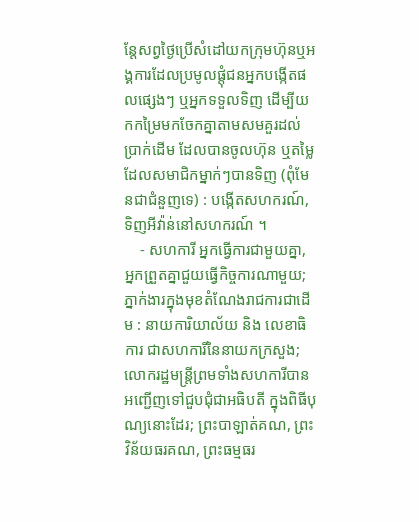ន្តែសព្វថ្ងៃប្រើសំដៅយកក្រុមហ៊ុនឬអង្គការដែលប្រមូលផ្តុំជនអ្នកបង្កើតផលផ្សេងៗ ឬអ្នកទទួលទិញ ដើម្បីយកកម្រៃមកចែកគ្នាតាមសមគួរដល់ប្រាក់ដើម ដែលបានចូលហ៊ុន ឬតម្លៃដែលសមាជិកម្នាក់ៗបានទិញ (ពុំមែនជាជំនួញទេ) : បង្កើតសហករណ៍, ទិញអីវ៉ាន់នៅសហករណ៍ ។
    - សហការី អ្នកធ្វើការជាមួយគ្នា, អ្នកព្រួតគ្នាជួយធ្វើកិច្ចការណាមួយ; ភ្នាក់ងារក្នុងមុខតំណែងរាជការជាដើម : នាយការិយាល័យ និង លេខាធិការ ជាសហការីនៃនាយកក្រសួង; លោករដ្ឋមន្រ្តីព្រមទាំងសហការីបានអញ្ជើញទៅជួបជុំជាអធិបតី ក្នុងពិធីបុណ្យនោះដែរ; ព្រះបាឡាត់គណ, ព្រះវិន័យធរគណ, ព្រះធម្មធរ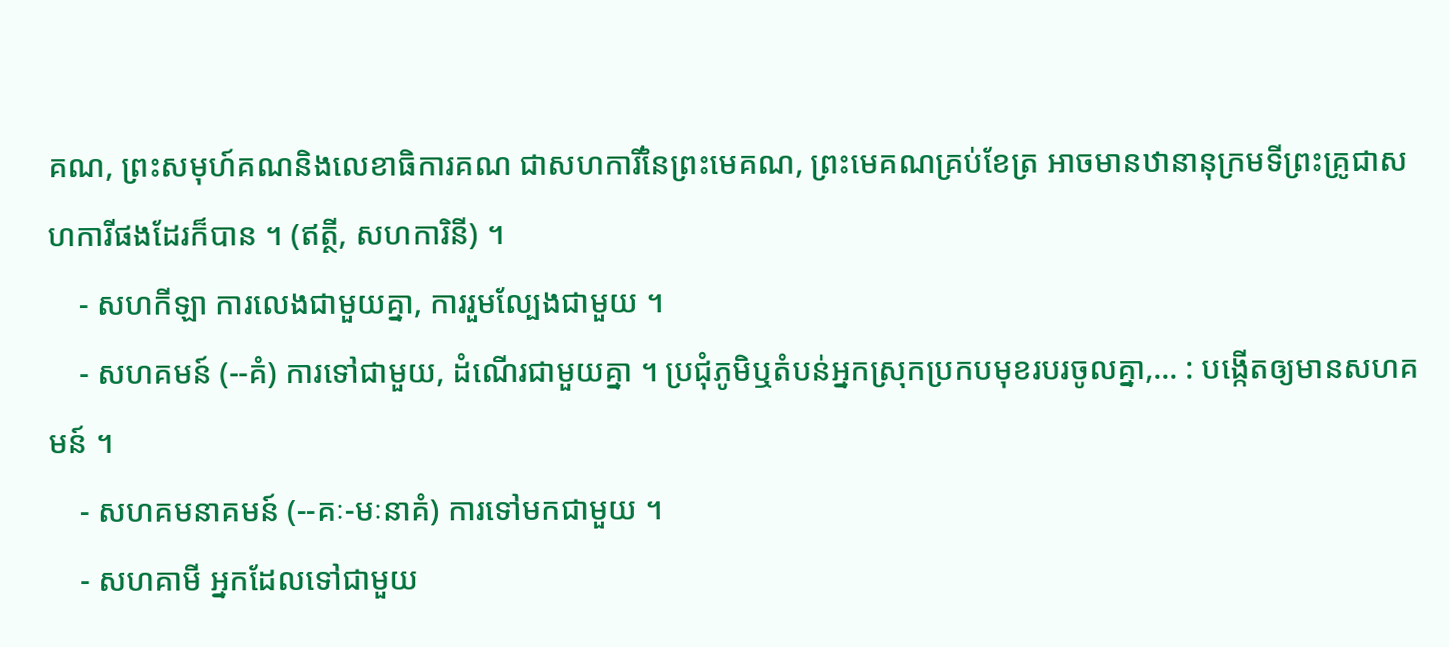គណ, ព្រះសមុហ៍គណនិងលេខាធិការគណ ជាសហការីនៃព្រះមេគណ, ព្រះមេគណគ្រប់ខែត្រ អាចមានឋានានុក្រមទីព្រះគ្រូជាសហការីផងដែរក៏បាន ។ (ឥត្ថី, សហការិនី) ។
    - សហកីឡា ការលេងជាមួយគ្នា, ការរួមល្បែងជាមួយ ។
    - សហគមន៍ (--គំ) ការទៅជាមួយ, ដំណើរជាមួយគ្នា ។ ប្រជុំភូមិឬតំបន់អ្នកស្រុកប្រកបមុខរបរចូលគ្នា,... : បង្កើតឲ្យមានសហគមន៍ ។
    - សហគមនាគមន៍ (--គៈ-មៈនាគំ) ការទៅមកជាមួយ ។
    - សហគាមី អ្នកដែលទៅជាមួយ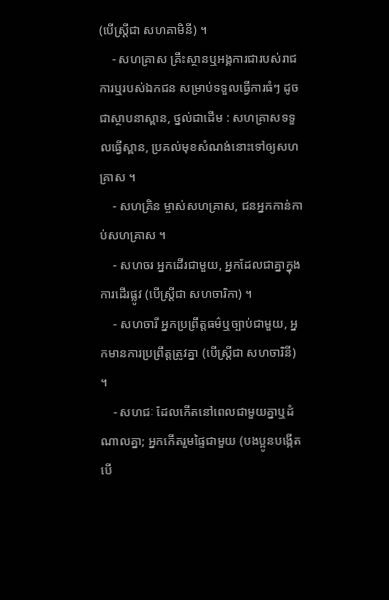(បើស្ត្រីជា សហគាមិនី) ។
    - សហគ្រាស គ្រឹះស្ថានឬអង្គការជារបស់រាជការឬរបស់ឯកជន សម្រាប់ទទួលធ្វើការធំៗ ដូចជាស្ថាបនាស្ពាន, ថ្នល់ជាដើម : សហគ្រាសទទួលធ្វើស្ពាន, ប្រគល់មុខសំណង់នោះទៅឲ្យសហគ្រាស ។
    - សហគ្រិន ម្ចាស់សហគ្រាស, ជនអ្នកកាន់កាប់សហគ្រាស ។
    - សហចរ អ្នកដើរជាមួយ, អ្នកដែលជាគ្នាក្នុងការដើរផ្លូវ (បើស្ត្រីជា សហចារិកា) ។
    - សហចារី អ្នកប្រព្រឹត្តធម៌ឬច្បាប់ជាមួយ, អ្នកមានការប្រព្រឹត្តត្រូវគ្នា (បើស្ត្រីជា សហចារិនី) ។
    - សហជៈ ដែលកើតនៅពេលជាមួយគ្នាឬដំណាលគ្នា; អ្នកកើតរួមផ្ទៃជាមួយ (បងប្អូនបង្កើត បើ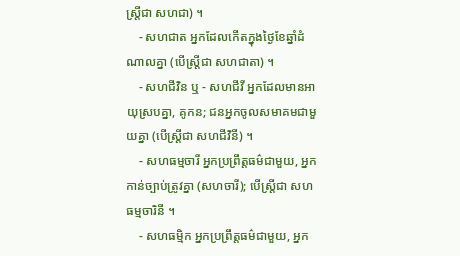ស្ត្រីជា សហជា) ។
    - សហជាត អ្នកដែលកើតក្នុងថ្ងៃខែឆ្នាំដំណាលគ្នា (បើស្ត្រីជា សហជាតា) ។
    - សហជីវិន ឬ - សហជីវី អ្នកដែលមានអាយុស្របគ្នា, គូកន; ជនអ្នកចូលសមាគមជាមួយគ្នា (បើស្ត្រីជា សហជីវិនី) ។
    - សហធម្មចារី អ្នកប្រព្រឹត្តធម៌ជាមួយ, អ្នកកាន់ច្បាប់ត្រូវគ្នា (សហចារី); បើស្ត្រីជា សហធម្មចារិនី ។
    - សហធម្មិក អ្នកប្រព្រឹត្តធម៌ជាមួយ, អ្នក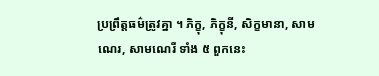ប្រព្រឹត្តធម៌ត្រូវគ្នា ។ ភិក្ខុ, ភិក្ខុនី, សិក្ខមានា, សាមណេរ, សាមណេរី ទាំង ៥ ពួកនេះ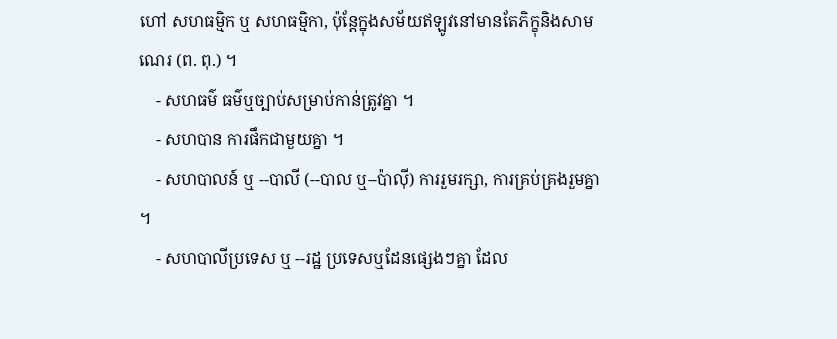ហៅ សហធម្មិក ឬ សហធម្មិកា, ប៉ុន្តែក្នុងសម័យឥឡូវនៅមានតែភិក្ខុនិងសាមណេរ (ព. ពុ.) ។
    - សហធម៌ ធម៌ឬច្បាប់សម្រាប់កាន់ត្រូវគ្នា ។
    - សហបាន ការផឹកជាមួយគ្នា ។
    - សហបាលន៍ ឬ --បាលី (--បាល ឬ--ប៉ាល៉ី) ការរួមរក្សា, ការគ្រប់គ្រងរួមគ្នា ។
    - សហបាលីប្រទេស ឬ --រដ្ឋ ប្រទេសឬដែនផ្សេងៗគ្នា ដែល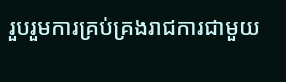រួបរួមការគ្រប់គ្រងរាជការជាមួយ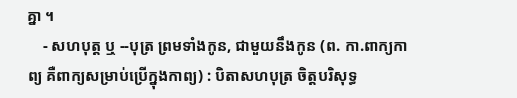គ្នា ។
    - សហបុត្ត ឬ --បុត្រ ព្រមទាំងកូន, ជាមួយនឹងកូន (ព. កា.ពាក្យកាព្យ គឺពាក្យសម្រាប់ប្រើក្នុងកាព្យ) : បិតាសហបុត្រ ចិត្តបរិសុទ្ធ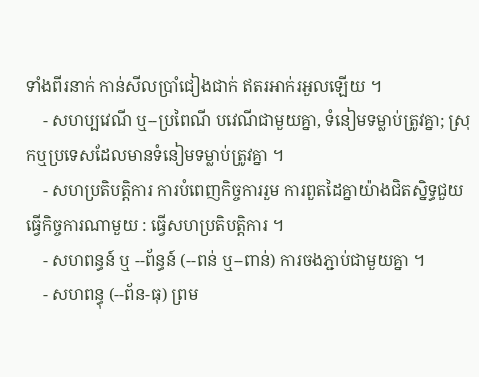ទាំងពីរនាក់ កាន់សីលប្រាំជៀងជាក់ ឥតរអាក់រអួលឡើយ ។
    - សហប្បវេណី ឬ--ប្រពៃណី បវេណីជាមួយគ្នា, ទំនៀមទម្លាប់ត្រូវគ្នា; ស្រុកឬប្រទេសដែលមានទំនៀមទម្លាប់ត្រូវគ្នា ។
    - សហប្រតិបត្តិការ ការបំពេញកិច្ចការរួម ការពួតដៃគ្នាយ៉ាងជិតស្និទ្ធជួយធ្វើកិច្ចការណាមួយ : ធ្វើសហប្រតិបត្តិការ ។
    - សហពន្ធន៍ ឬ --ព័ន្ធន៍ (--ពន់ ឬ--ពាន់) ការចងភ្ជាប់ជាមួយគ្នា ។
    - សហពន្ធុ (--ព័ន-ធុ) ព្រម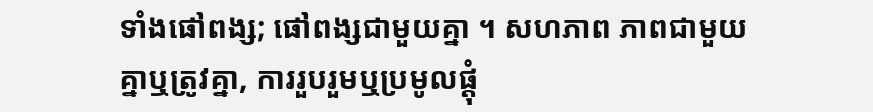ទាំងផៅពង្ស; ផៅពង្សជាមួយគ្នា ។ សហភាព ភាពជាមួយគ្នាឬត្រូវគ្នា, ការរួបរួមឬប្រមូលផ្តុំ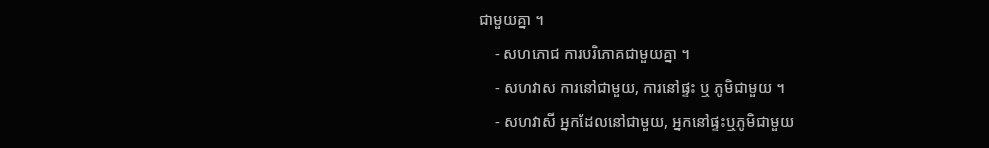ជាមួយគ្នា ។
    - សហភោជ ការបរិភោគជាមួយគ្នា ។
    - សហវាស ការនៅជាមួយ, ការនៅផ្ទះ ឬ ភូមិជាមួយ ។
    - សហវាសី អ្នកដែលនៅជាមួយ, អ្នកនៅផ្ទះឬភូមិជាមួយ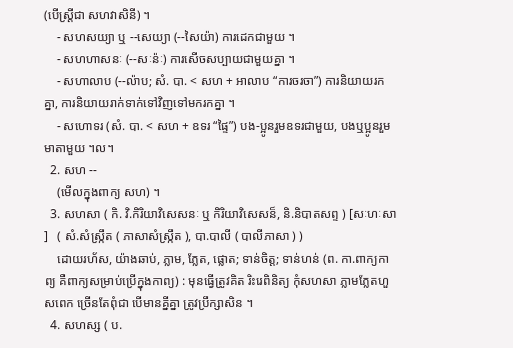(បើស្ត្រីជា សហវាសិនី) ។
    - សហសយ្យា ឬ --សេយ្យា (--សៃយ៉ា) ការដេកជាមួយ ។
    - សហហាសនៈ (--សៈន៉ៈ) ការសើចសប្បាយជាមួយគ្នា ។
    - សហាលាប (--ល៉ាប; សំ. បា. < សហ + អាលាប “ការចរចា”) ការនិយាយរកគ្នា, ការនិយាយរាក់ទាក់ទៅវិញទៅមករកគ្នា ។
    - សហោទរ (សំ. បា. < សហ + ឧទរ “ផ្ទៃ”) បង-ប្អូនរួមឧទរជាមួយ, បងឬប្អូនរួមមាតាមួយ ។ល។
  2. សហ --
    (មើលក្នុងពាក្យ សហ) ។
  3. សហសា ( កិ. វិ.កិរិយាវិសេសនៈ ឬ កិរិយាវិសេសន៏, និ.និបាតសព្ទ ) [សៈហៈសា ]   ( សំ.សំស្រ្កឹត ( ភាសាសំស្រ្កឹត ), បា.បាលី ( បាលីភាសា ) )
    ដោយរហ័ស, យ៉ាងឆាប់, ភ្លាម, ភ្លែត, ផ្លោត; ទាន់ចិត្ត; ទាន់ហន់ (ព. កា.ពាក្យកាព្យ គឺពាក្យសម្រាប់ប្រើក្នុងកាព្យ) : មុនធ្វើត្រូវគិត រិះរេពិនិត្យ កុំសហសា ភ្លាមភ្លែតហួសពេក ច្រើនតែពុំជា បើមានគ្នីគ្នា ត្រូវប្រឹក្សាសិន ។
  4. សហស្ស ( ប.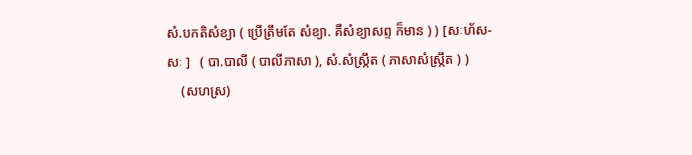សំ.បកតិសំខ្យា ( ប្រើត្រឹមតែ សំខ្យា. គឺសំខ្យាសព្ទ ក៏មាន ) ) [សៈហ័ស-សៈ ]   ( បា.បាលី ( បាលីភាសា ), សំ.សំស្រ្កឹត ( ភាសាសំស្រ្កឹត ) )
    (សហស្រ)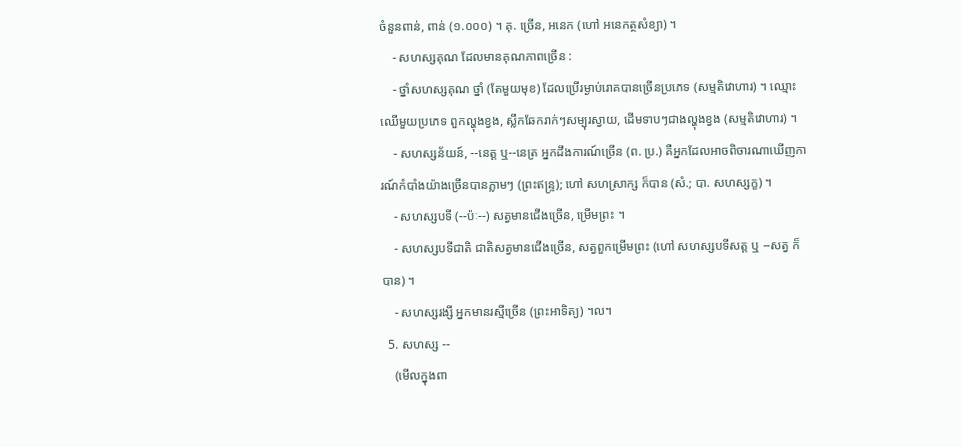ចំនួនពាន់, ពាន់ (១.០០០) ។ គុ. ច្រើន, អនេក (ហៅ អនេកត្ថសំខ្យា) ។
    - សហស្សគុណ ដែលមានគុណភាពច្រើន :
    - ថ្នាំសហស្សគុណ ថ្នាំ (តែមួយមុខ) ដែលប្រើរម្ងាប់រោគបានច្រើនប្រភេទ (សម្មតិវោហារ) ។ ឈ្មោះឈើមួយប្រភេទ ពួកល្ហុងខ្វង, ស្លឹកឆែករាក់ៗសម្បុរស្វាយ, ដើមទាបៗជាងល្ហុងខ្វង (សម្មតិវោហារ) ។
    - សហស្សន័យន៍, --នេត្ត ឬ--នេត្រ អ្នកដឹងការណ៍ច្រើន (ព. ប្រ.) គឺអ្នកដែលអាចពិចារណាឃើញការណ៍កំបាំងយ៉ាងច្រើនបានភ្លាមៗ (ព្រះឥន្រ្ទ); ហៅ សហស្រាក្ស ក៏បាន (សំ.; បា. សហស្សក្ខ) ។
    - សហស្សបទី (--ប៉ៈ--) សត្វមានជើងច្រើន, ម្រើមព្រះ ។
    - សហស្សបទីជាតិ ជាតិសត្វមានជើងច្រើន, សត្វពួកម្រើមព្រះ (ហៅ សហស្សបទីសត្ត ឬ --សត្វ ក៏បាន) ។
    - សហស្សរង្សី អ្នកមានរស្មីច្រើន (ព្រះអាទិត្យ) ។ល។
  5. សហស្ស --
    (មើលក្នុងពា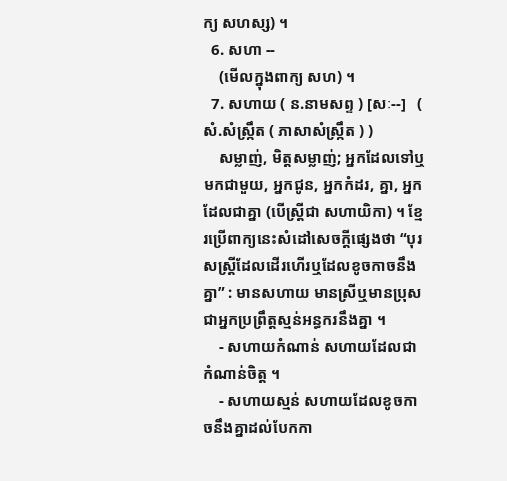ក្យ សហស្ស) ។
  6. សហា --
    (មើលក្នុងពាក្យ សហ) ។
  7. សហាយ ( ន.នាមសព្ទ ) [សៈ--]   ( សំ.សំស្រ្កឹត ( ភាសាសំស្រ្កឹត ) )
    សម្លាញ់, មិត្តសម្លាញ់; អ្នកដែលទៅឬមកជាមួយ, អ្នកជូន, អ្នកកំដរ, គ្នា, អ្នកដែលជាគ្នា (បើស្ត្រីជា សហាយិកា) ។ ខ្មែរប្រើពាក្យនេះសំដៅសេចក្ដីផ្សេងថា “បុរសស្ត្រីដែលដើរហើរឬដែលខូចកាចនឹងគ្នា” : មានសហាយ មានស្រីឬមានប្រុសជាអ្នកប្រព្រឹត្តស្មន់អន្ធករនឹងគ្នា ។
    - សហាយកំណាន់ សហាយដែលជាកំណាន់ចិត្ត ។
    - សហាយស្មន់ សហាយដែលខូចកាចនឹងគ្នាដល់បែកកា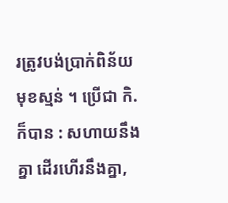រត្រូវបង់ប្រាក់ពិន័យមុខស្មន់ ។ ប្រើជា កិ. ក៏បាន : សហាយនឹងគ្នា ដើរហើរនឹងគ្នា,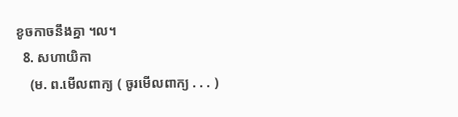ខូចកាចនឹងគ្នា ។ល។
  8. សហាយិកា
    (ម. ព.មើលពាក្យ ( ចូរមើលពាក្យ . . . )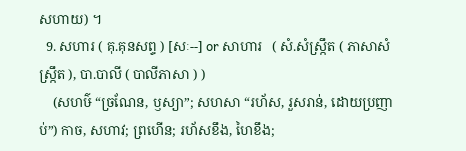សហាយ) ។
  9. សហារ ( គុ.គុនសព្ទ ) [សៈ--] or សាហារ   ( សំ.សំស្រ្កឹត ( ភាសាសំស្រ្កឹត ), បា.បាលី ( បាលីភាសា ) )
    (សហឞ៌ “ច្រណែន, ឫស្យា”; សហសា “រហ័ស, រួសរាន់, ដោយប្រញាប់”) កាច, សហាវ; ព្រហើន; រហ័សខឹង, ហៃខឹង;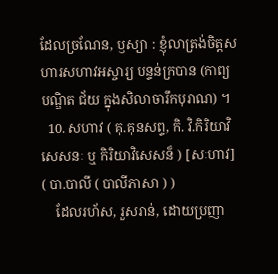ដែលច្រណែន, ឫស្យា : ខ្ញុំលាត្រង់ចិត្តសហារសហាវអស្ចារ្យ បន្ទន់ក្របាន (កាព្យបណ្ឌិត ជ័យ ក្នុងសិលាចារឹកបុរាណ) ។
  10. សហាវ ( គុ.គុនសព្ទ, កិ. វិ.កិរិយាវិសេសនៈ ឬ កិរិយាវិសេសន៏ ) [សៈហាវ]   ( បា.បាលី ( បាលីភាសា ) )
    ដែលរហ័ស, រួសរាន់, ដោយប្រញា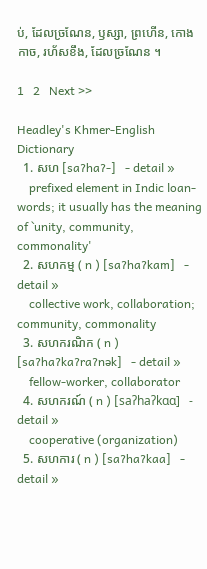ប់, ដែលច្រណែន, ឫស្សា, ព្រហើន, កោងកាច, រហ័សខឹង, ដែលច្រណែន ។

1   2   Next >>

Headley's Khmer-English Dictionary
  1. សហ [saʔhaʔ-]   - detail »
    prefixed element in Indic loan-words; it usually has the meaning of `unity, community, commonality'
  2. សហកម្ម ( n ) [saʔhaʔkam]   - detail »
    collective work, collaboration; community, commonality
  3. សហករណិក ( n ) [saʔhaʔkaʔraʔnək]   - detail »
    fellow-worker, collaborator
  4. សហករណ៍ ( n ) [saʔhaʔkɑɑ]   - detail »
    cooperative (organization)
  5. សហការ ( n ) [saʔhaʔkaa]   - detail »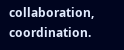collaboration, coordination.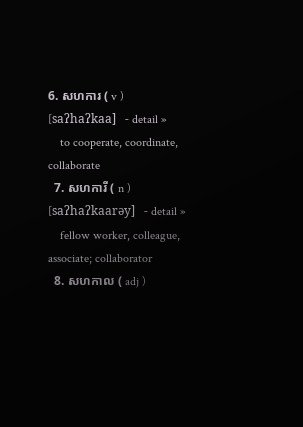6. សហការ ( v ) [saʔhaʔkaa]   - detail »
    to cooperate, coordinate, collaborate
  7. សហការី ( n ) [saʔhaʔkaarəy]   - detail »
    fellow worker, colleague, associate; collaborator
  8. សហកាល ( adj )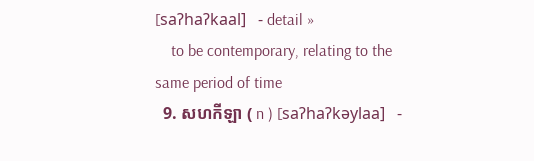[saʔhaʔkaal]   - detail »
    to be contemporary, relating to the same period of time
  9. សហកីឡា ( n ) [saʔhaʔkəylaa]   -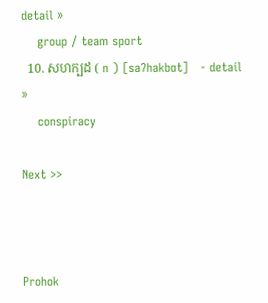detail »
    group / team sport
  10. សហក្បដ ( n ) [saʔhakbɑt]   - detail »
    conspiracy

Next >>



Prohok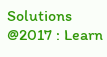Solutions @2017 : Learn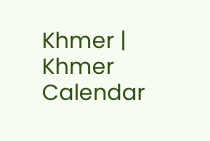Khmer | Khmer Calendar